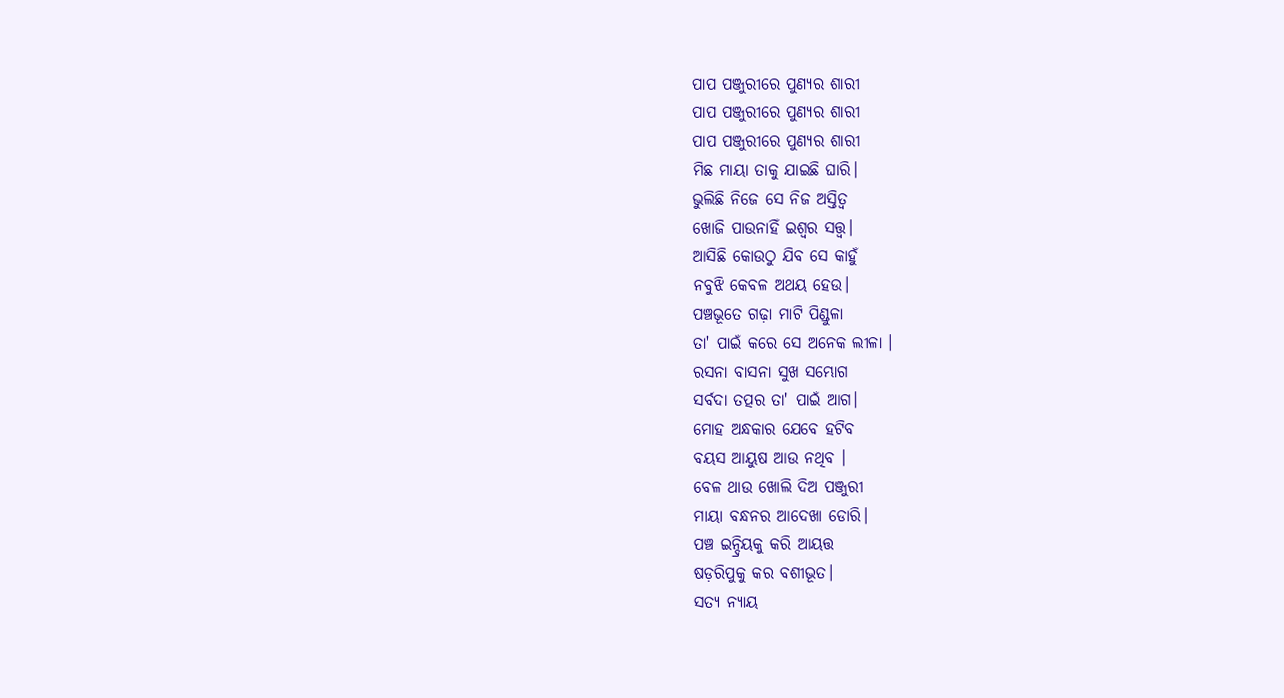ପାପ ପଞ୍ଜୁରୀରେ ପୁଣ୍ୟର ଶାରୀ
ପାପ ପଞ୍ଜୁରୀରେ ପୁଣ୍ୟର ଶାରୀ
ପାପ ପଞ୍ଜୁରୀରେ ପୁଣ୍ୟର ଶାରୀ
ମିଛ ମାୟା ତାକୁ ଯାଇଛି ଘାରି।
ଭୁଲିଛି ନିଜେ ସେ ନିଜ ଅସ୍ତିତ୍ବ
ଖୋଜି ପାଉନାହିଁ ଇଶ୍ୱର ସତ୍ତ୍ୱ।
ଆସିଛି କୋଉଠୁ ଯିବ ସେ କାହୁଁ
ନବୁଝି କେବଳ ଅଥୟ ହେଉ।
ପଞ୍ଚଭୂତେ ଗଢ଼ା ମାଟି ପିଣ୍ଡୁଳା
ତା' ପାଇଁ କରେ ସେ ଅନେକ ଲୀଳା ।
ରସନା ବାସନା ସୁଖ ସମ୍ଭୋଗ
ସର୍ବଦା ତତ୍ପର ତା' ପାଇଁ ଆଗ।
ମୋହ ଅନ୍ଧକାର ଯେବେ ହଟିବ
ବୟସ ଆୟୁଷ ଆଉ ନଥିବ ।
ବେଳ ଥାଉ ଖୋଲି ଦିଅ ପଞ୍ଜୁରୀ
ମାୟା ବନ୍ଧନର ଆଦେଖା ଡୋରି।
ପଞ୍ଚ ଇନ୍ଦ୍ରିୟକୁ କରି ଆୟତ୍ତ
ଷଡ଼ରିପୁକୁ କର ବଶୀଭୂତ।
ସତ୍ୟ ନ୍ୟାୟ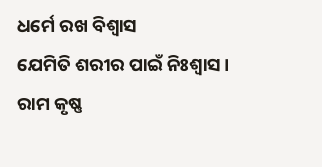ଧର୍ମେ ରଖ ବିଶ୍ଵାସ
ଯେମିତି ଶରୀର ପାଇଁ ନିଃଶ୍ୱାସ।
ରାମ କୃଷ୍ଣ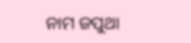ନାମ ଜପୁଥା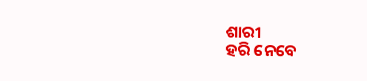ଶାରୀ
ହରି ନେବେ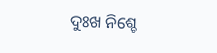ଦୁଃଖ ନିଶ୍ଚେ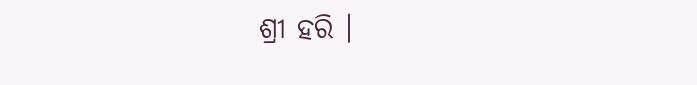ଶ୍ରୀ ହରି ।